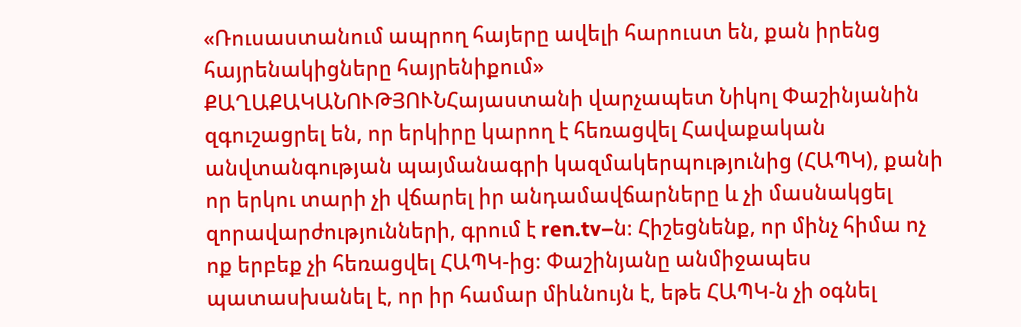«Ռուսաստանում ապրող հայերը ավելի հարուստ են, քան իրենց հայրենակիցները հայրենիքում»
ՔԱՂԱՔԱԿԱՆՈՒԹՅՈՒՆՀայաստանի վարչապետ Նիկոլ Փաշինյանին զգուշացրել են, որ երկիրը կարող է հեռացվել Հավաքական անվտանգության պայմանագրի կազմակերպությունից (ՀԱՊԿ), քանի որ երկու տարի չի վճարել իր անդամավճարները և չի մասնակցել զորավարժությունների, գրում է ren.tv–ն։ Հիշեցնենք, որ մինչ հիմա ոչ ոք երբեք չի հեռացվել ՀԱՊԿ-ից։ Փաշինյանը անմիջապես պատասխանել է, որ իր համար միևնույն է, եթե ՀԱՊԿ-ն չի օգնել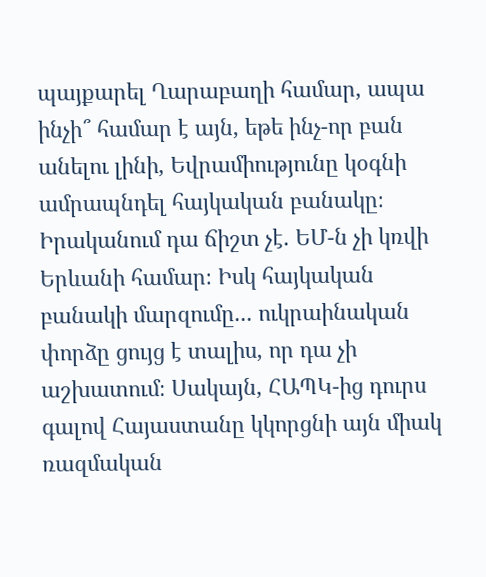պայքարել Ղարաբաղի համար, ապա ինչի՞ համար է այն, եթե ինչ-որ բան անելու լինի, Եվրամիությունը կօգնի ամրապնդել հայկական բանակը։
Իրականում դա ճիշտ չէ. ԵՄ-ն չի կռվի Երևանի համար։ Իսկ հայկական բանակի մարզումը... ուկրաինական փորձը ցույց է տալիս, որ դա չի աշխատում։ Սակայն, ՀԱՊԿ-ից դուրս գալով Հայաստանը կկորցնի այն միակ ռազմական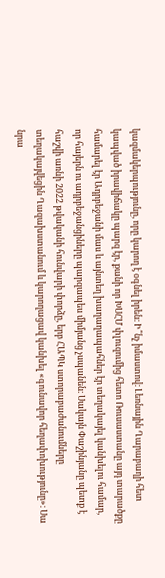կազմակերպությունը, որը կարող է օգնել իրեն։ Ի՞նչ իմաստով։ Լեռնային Ղարաբաղի հետ կապված իրավիճակը պարզ էր, քանի որ ԽՍՀՄ փլուզումից հետո Ռուսաստանը այդ տարածքը համարել էր Ադրբեջանի մաս և այնտեղ խաղաղապահներ էր տեղակայել կանխելու համար, որ հայերն ու ադրբեջանցիները պարզապես միմյանց չսպանեն։ Սակայն Փաշինյանը պետք է հաշվի առնի 2022 թվականի հունվարի փորձը, երբ ՀԱՊԿ ստորաբաժանումները տեղակայվեցին Ղազախստանում և կարողացավ կանխել «գունավոր հեղափոխությունը»։ Սա նրա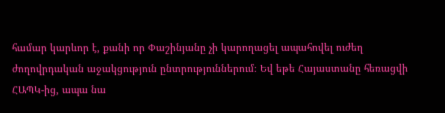համար կարևոր է, քանի որ Փաշինյանը չի կարողացել ապահովել ուժեղ ժողովրդական աջակցություն ընտրություններում։ Եվ եթե Հայաստանը հեռացվի ՀԱՊԿ-ից, ապա նա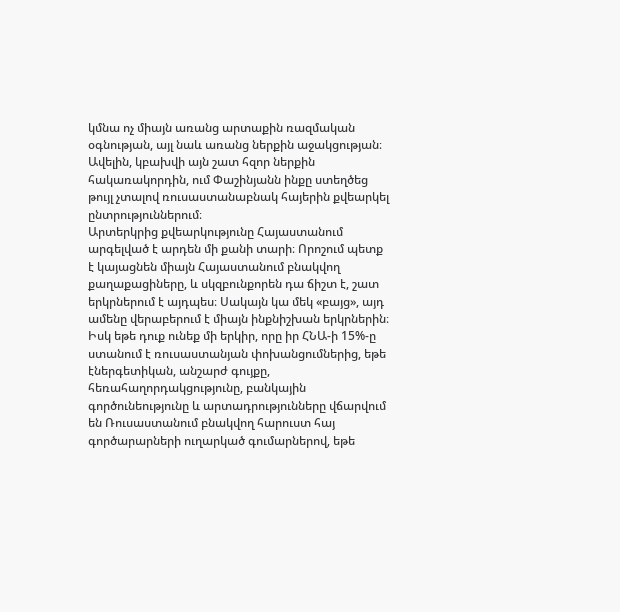կմնա ոչ միայն առանց արտաքին ռազմական օգնության, այլ նաև առանց ներքին աջակցության։ Ավելին, կբախվի այն շատ հզոր ներքին հակառակորդին, ում Փաշինյանն ինքը ստեղծեց թույլ չտալով ռուսաստանաբնակ հայերին քվեարկել ընտրություններում։
Արտերկրից քվեարկությունը Հայաստանում արգելված է արդեն մի քանի տարի։ Որոշում պետք է կայացնեն միայն Հայաստանում բնակվող քաղաքացիները, և սկզբունքորեն դա ճիշտ է, շատ երկրներում է այդպես։ Սակայն կա մեկ «բայց», այդ ամենը վերաբերում է միայն ինքնիշխան երկրներին։ Իսկ եթե դուք ունեք մի երկիր, որը իր ՀՆԱ-ի 15%-ը ստանում է ռուսաստանյան փոխանցումներից, եթե էներգետիկան, անշարժ գույքը, հեռահաղորդակցությունը, բանկային գործունեությունը և արտադրությունները վճարվում են Ռուսաստանում բնակվող հարուստ հայ գործարարների ուղարկած գումարներով, եթե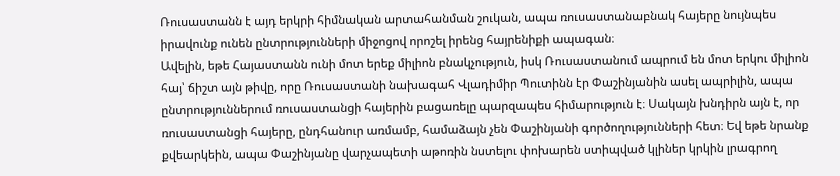Ռուսաստանն է այդ երկրի հիմնական արտահանման շուկան, ապա ռուսաստանաբնակ հայերը նույնպես իրավունք ունեն ընտրությունների միջոցով որոշել իրենց հայրենիքի ապագան։
Ավելին, եթե Հայաստանն ունի մոտ երեք միլիոն բնակչություն, իսկ Ռուսաստանում ապրում են մոտ երկու միլիոն հայ՝ ճիշտ այն թիվը, որը Ռուսաստանի նախագահ Վլադիմիր Պուտինն էր Փաշինյանին ասել ապրիլին, ապա ընտրություններում ռուսաստանցի հայերին բացառելը պարզապես հիմարություն է։ Սակայն խնդիրն այն է, որ ռուսաստանցի հայերը, ընդհանուր առմամբ, համաձայն չեն Փաշինյանի գործողությունների հետ։ Եվ եթե նրանք քվեարկեին, ապա Փաշինյանը վարչապետի աթոռին նստելու փոխարեն ստիպված կլիներ կրկին լրագրող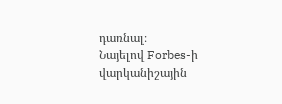դառնալ։
Նայելով Forbes-ի վարկանիշային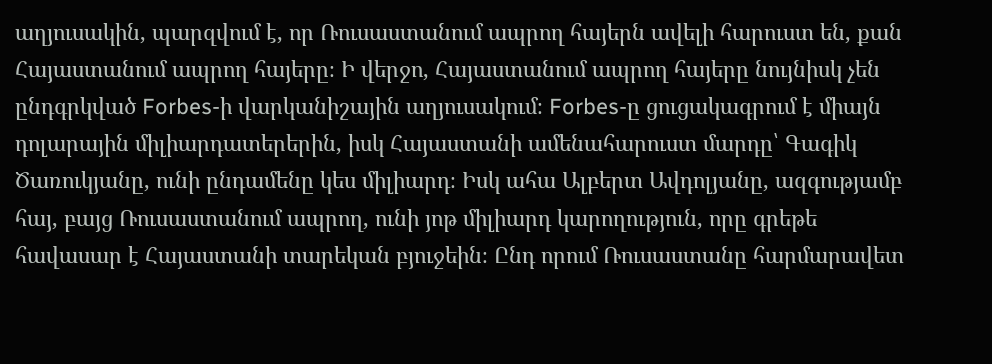աղյուսակին, պարզվում է, որ Ռուսաստանում ապրող հայերն ավելի հարուստ են, քան Հայաստանում ապրող հայերը։ Ի վերջո, Հայաստանում ապրող հայերը նույնիսկ չեն ընդգրկված Forbes-ի վարկանիշային աղյուսակում։ Forbes-ը ցուցակագրում է միայն դոլարային միլիարդատերերին, իսկ Հայաստանի ամենահարուստ մարդը՝ Գագիկ Ծառուկյանը, ունի ընդամենը կես միլիարդ։ Իսկ ահա Ալբերտ Ավդոլյանը, ազգությամբ հայ, բայց Ռուսաստանում ապրող, ունի յոթ միլիարդ կարողություն, որը գրեթե հավասար է Հայաստանի տարեկան բյուջեին։ Ընդ որում Ռուսաստանը հարմարավետ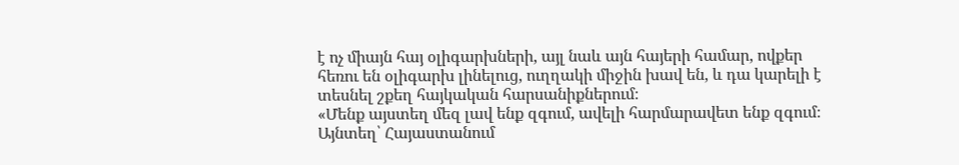է ոչ միայն հայ օլիգարխների, այլ նաև այն հայերի համար, ովքեր հեռու են օլիգարխ լինելուց, ուղղակի միջին խավ են, և դա կարելի է տեսնել շքեղ հայկական հարսանիքներում։
«Մենք այստեղ մեզ լավ ենք զգում, ավելի հարմարավետ ենք զգում։ Այնտեղ՝ Հայաստանում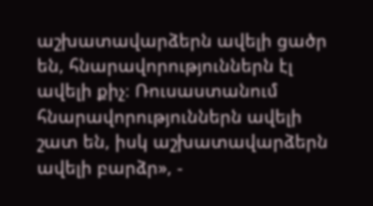աշխատավարձերն ավելի ցածր են, հնարավորություններն էլ ավելի քիչ։ Ռուսաստանում հնարավորություններն ավելի շատ են, իսկ աշխատավարձերն ավելի բարձր», -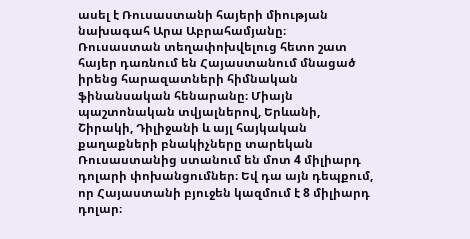ասել է Ռուսաստանի հայերի միության նախագահ Արա Աբրահամյանը։
Ռուսաստան տեղափոխվելուց հետո շատ հայեր դառնում են Հայաստանում մնացած իրենց հարազատների հիմնական ֆինանսական հենարանը։ Միայն պաշտոնական տվյալներով, Երևանի, Շիրակի, Դիլիջանի և այլ հայկական քաղաքների բնակիչները տարեկան Ռուսաստանից ստանում են մոտ 4 միլիարդ դոլարի փոխանցումներ։ Եվ դա այն դեպքում, որ Հայաստանի բյուջեն կազմում է 8 միլիարդ դոլար։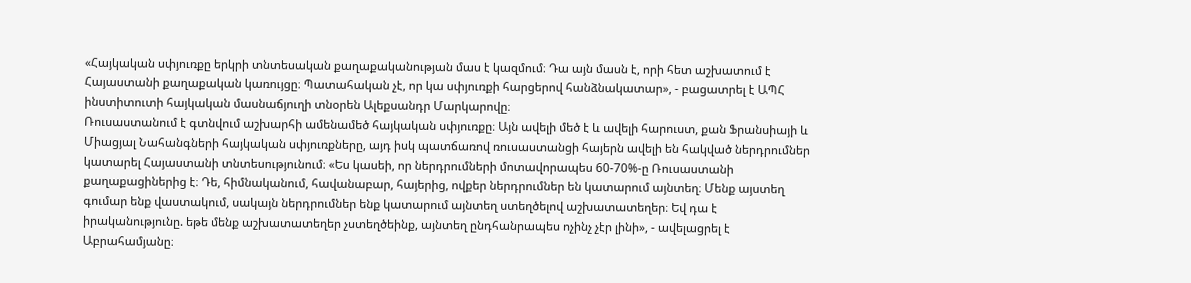«Հայկական սփյուռքը երկրի տնտեսական քաղաքականության մաս է կազմում։ Դա այն մասն է, որի հետ աշխատում է Հայաստանի քաղաքական կառույցը։ Պատահական չէ, որ կա սփյուռքի հարցերով հանձնակատար», - բացատրել է ԱՊՀ ինստիտուտի հայկական մասնաճյուղի տնօրեն Ալեքսանդր Մարկարովը։
Ռուսաստանում է գտնվում աշխարհի ամենամեծ հայկական սփյուռքը։ Այն ավելի մեծ է և ավելի հարուստ, քան Ֆրանսիայի և Միացյալ Նահանգների հայկական սփյուռքները, այդ իսկ պատճառով ռուսաստանցի հայերն ավելի են հակված ներդրումներ կատարել Հայաստանի տնտեսությունում։ «Ես կասեի, որ ներդրումների մոտավորապես 60-70%-ը Ռուսաստանի քաղաքացիներից է։ Դե, հիմնականում, հավանաբար, հայերից, ովքեր ներդրումներ են կատարում այնտեղ։ Մենք այստեղ գումար ենք վաստակում, սակայն ներդրումներ ենք կատարում այնտեղ ստեղծելով աշխատատեղեր։ Եվ դա է իրականությունը. եթե մենք աշխատատեղեր չստեղծեինք, այնտեղ ընդհանրապես ոչինչ չէր լինի», - ավելացրել է Աբրահամյանը։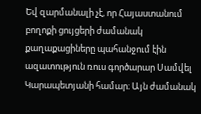Եվ զարմանալի չէ, որ Հայաստանում բողոքի ցույցերի ժամանակ քաղաքացիները պահանջում էին ազատություն ռուս գործարար Սամվել Կարապետյանի համար։ Այն ժամանակ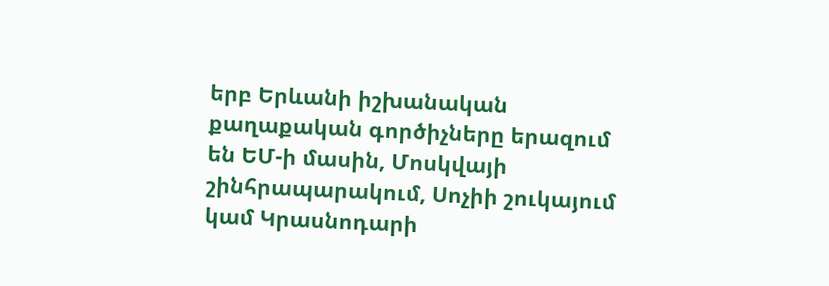երբ Երևանի իշխանական քաղաքական գործիչները երազում են ԵՄ-ի մասին, Մոսկվայի շինհրապարակում, Սոչիի շուկայում կամ Կրասնոդարի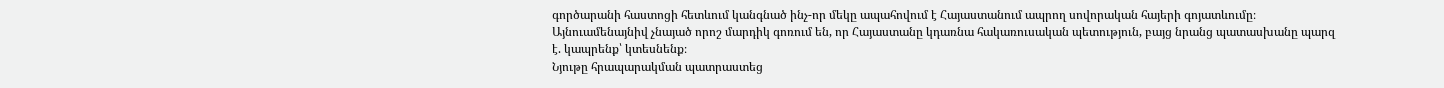գործարանի հաստոցի հետևում կանգնած ինչ-որ մեկը ապահովում է Հայաստանում ապրող սովորական հայերի գոյատևումը։ Այնուամենայնիվ չնայած որոշ մարդիկ գոռում են, որ Հայաստանը կդառնա հակառուսական պետություն, բայց նրանց պատասխանը պարզ է. կապրենք՝ կտեսնենք։
Նյութը հրապարակման պատրաստեց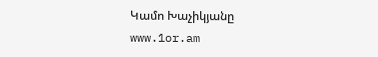Կամո Խաչիկյանը
www.1or.am